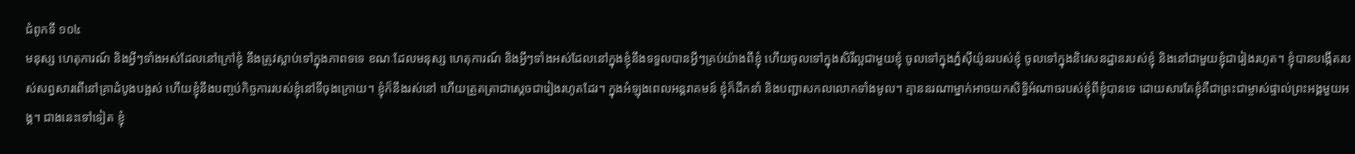ជំពូកទី ១០៤
មនុស្ស ហេតុការណ៍ និងអ្វីៗទាំងអស់ដែលនៅក្រៅខ្ញុំ នឹងត្រូវស្លាប់ទៅក្នុងភាពទទេ ខណៈដែលមនុស្ស ហេតុការណ៍ និងអ្វីៗទាំងអស់ដែលនៅក្នុងខ្ញុំនឹងទទួលបានអ្វីៗគ្រប់យ៉ាងពីខ្ញុំ ហើយចូលទៅក្នុងសិរីល្អជាមួយខ្ញុំ ចូលទៅក្នុងភ្នំស៊ីយ៉ូនរបស់ខ្ញុំ ចូលទៅក្នុងនិវេសនដ្ឋានរបស់ខ្ញុំ និងនៅជាមួយខ្ញុំជារៀងរហូត។ ខ្ញុំបានបង្កើតរបស់សព្វសារពើនៅគ្រាដំបូងបង្អស់ ហើយខ្ញុំនឹងបញ្ចប់កិច្ចការរបស់ខ្ញុំនៅទីចុងក្រោយ។ ខ្ញុំក៏នឹងរស់នៅ ហើយត្រួតត្រាជាសេ្ដចជារៀងរហូតដែរ។ ក្នុងអំឡុងពេលអន្ដរាគមន៍ ខ្ញុំក៏ដឹកនាំ និងបញ្ជាសកលលោកទាំងមូល។ គ្មាននរណាម្នាក់អាចយកសិទ្ធិអំណាចរបស់ខ្ញុំពីខ្ញុំបានទេ ដោយសារតែខ្ញុំគឺជាព្រះជាម្ចាស់ផ្ទាល់ព្រះអង្គមួយអង្គ។ ជាងនេះទៅទៀត ខ្ញុំ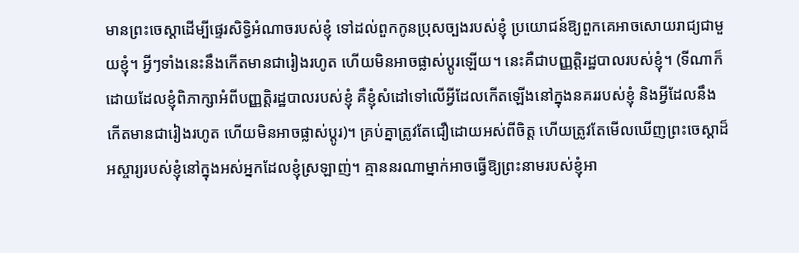មានព្រះចេស្ដាដើម្បីផ្ទេរសិទ្ធិអំណាចរបស់ខ្ញុំ ទៅដល់ពួកកូនប្រុសច្បងរបស់ខ្ញុំ ប្រយោជន៍ឱ្យពួកគេអាចសោយរាជ្យជាមួយខ្ញុំ។ អ្វីៗទាំងនេះនឹងកើតមានជារៀងរហូត ហើយមិនអាចផ្លាស់ប្ដូរឡើយ។ នេះគឺជាបញ្ញត្តិរដ្ឋបាលរបស់ខ្ញុំ។ (ទីណាក៏ដោយដែលខ្ញុំពិភាក្សាអំពីបញ្ញត្តិរដ្ឋបាលរបស់ខ្ញុំ គឺខ្ញុំសំដៅទៅលើអ្វីដែលកើតឡើងនៅក្នុងនគររបស់ខ្ញុំ និងអ្វីដែលនឹងកើតមានជារៀងរហូត ហើយមិនអាចផ្លាស់ប្ដូរ)។ គ្រប់គ្នាត្រូវតែជឿដោយអស់ពីចិត្ត ហើយត្រូវតែមើលឃើញព្រះចេស្ដាដ៏អស្ចារ្យរបស់ខ្ញុំនៅក្នុងអស់អ្នកដែលខ្ញុំស្រឡាញ់។ គ្មាននរណាម្នាក់អាចធ្វើឱ្យព្រះនាមរបស់ខ្ញុំអា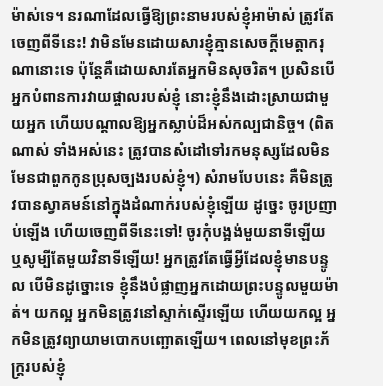ម៉ាស់ទេ។ នរណាដែលធ្វើឱ្យព្រះនាមរបស់ខ្ញុំអាម៉ាស់ ត្រូវតែចេញពីទីនេះ! វាមិនមែនដោយសារខ្ញុំគ្មានសេចក្ដីមេត្តាករុណានោះទេ ប៉ុន្តែគឺដោយសារតែអ្នកមិនសុចរិត។ ប្រសិនបើអ្នកបំពានការវាយផ្ចាលរបស់ខ្ញុំ នោះខ្ញុំនឹងដោះស្រាយជាមួយអ្នក ហើយបណ្ដាលឱ្យអ្នកស្លាប់ដ៏អស់កល្បជានិច្ច។ (ពិតណាស់ ទាំងអស់នេះ ត្រូវបានសំដៅទៅរកមនុស្សដែលមិនមែនជាពួកកូនប្រុសច្បងរបស់ខ្ញុំ។) សំរាមបែបនេះ គឺមិនត្រូវបានស្វាគមន៍នៅក្នុងដំណាក់របស់ខ្ញុំឡើយ ដូច្នេះ ចូរប្រញាប់ឡើង ហើយចេញពីទីនេះទៅ! ចូរកុំបង្អង់មួយនាទីឡើយ ឬសូម្បីតែមួយវិនាទីឡើយ! អ្នកត្រូវតែធ្វើអ្វីដែលខ្ញុំមានបន្ទូល បើមិនដូច្នោះទេ ខ្ញុំនឹងបំផ្លាញអ្នកដោយព្រះបន្ទូលមួយម៉ាត់។ យកល្អ អ្នកមិនត្រូវនៅស្ទាក់ស្ទើរឡើយ ហើយយកល្អ អ្នកមិនត្រូវព្យាយាមបោកបញ្ឆោតឡើយ។ ពេលនៅមុខព្រះភ័ក្ត្ររបស់ខ្ញុំ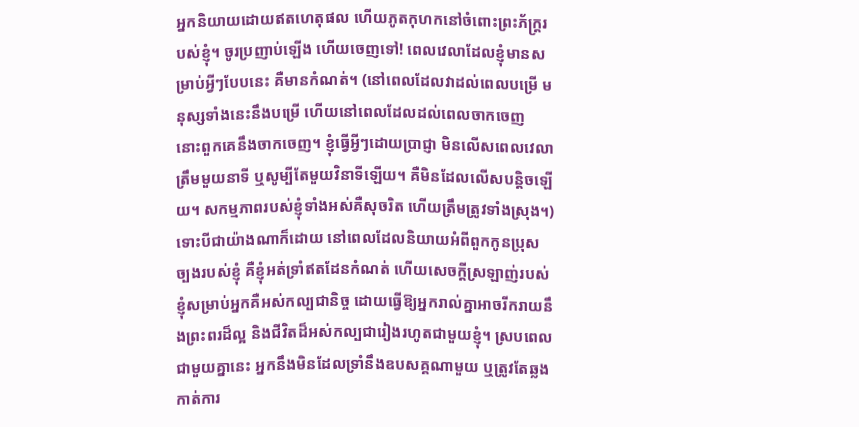អ្នកនិយាយដោយឥតហេតុផល ហើយភូតកុហកនៅចំពោះព្រះភ័ក្រ្ដរបស់ខ្ញុំ។ ចូរប្រញាប់ឡើង ហើយចេញទៅ! ពេលវេលាដែលខ្ញុំមានសម្រាប់អ្វីៗបែបនេះ គឺមានកំណត់។ (នៅពេលដែលវាដល់ពេលបម្រើ មនុស្សទាំងនេះនឹងបម្រើ ហើយនៅពេលដែលដល់ពេលចាកចេញ នោះពួកគេនឹងចាកចេញ។ ខ្ញុំធ្វើអ្វីៗដោយប្រាជ្ញា មិនលើសពេលវេលាត្រឹមមួយនាទី ឬសូម្បីតែមួយវិនាទីឡើយ។ គឺមិនដែលលើសបន្តិចឡើយ។ សកម្មភាពរបស់ខ្ញុំទាំងអស់គឺសុចរិត ហើយត្រឹមត្រូវទាំងស្រុង។) ទោះបីជាយ៉ាងណាក៏ដោយ នៅពេលដែលនិយាយអំពីពួកកូនប្រុសច្បងរបស់ខ្ញុំ គឺខ្ញុំអត់ទ្រាំឥតដែនកំណត់ ហើយសេចក្ដីស្រឡាញ់របស់ខ្ញុំសម្រាប់អ្នកគឺអស់កល្បជានិច្ច ដោយធ្វើឱ្យអ្នករាល់គ្នាអាចរីករាយនឹងព្រះពរដ៏ល្អ និងជីវិតដ៏អស់កល្បជារៀងរហូតជាមួយខ្ញុំ។ ស្របពេលជាមួយគ្នានេះ អ្នកនឹងមិនដែលទ្រាំនឹងឧបសគ្គណាមួយ ឬត្រូវតែឆ្លងកាត់ការ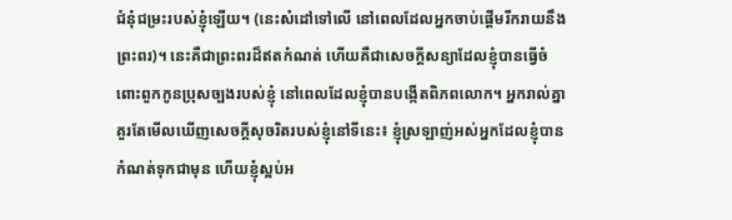ជំនុំជម្រះរបស់ខ្ញុំឡើយ។ (នេះសំដៅទៅលើ នៅពេលដែលអ្នកចាប់ផ្ដើមរីករាយនឹងព្រះពរ)។ នេះគឺជាព្រះពរដ៏ឥតកំណត់ ហើយគឺជាសេចក្ដីសន្យាដែលខ្ញុំបានធ្វើចំពោះពួកកូនប្រុសច្បងរបស់ខ្ញុំ នៅពេលដែលខ្ញុំបានបង្កើតពិភពលោក។ អ្នករាល់គ្នាគួរតែមើលឃើញសេចក្ដីសុចរិតរបស់ខ្ញុំនៅទីនេះ៖ ខ្ញុំស្រឡាញ់អស់អ្នកដែលខ្ញុំបានកំណត់ទុកជាមុន ហើយខ្ញុំស្អប់អ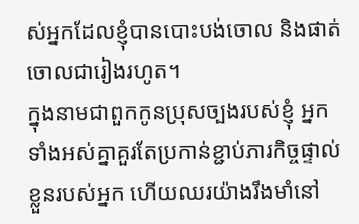ស់អ្នកដែលខ្ញុំបានបោះបង់ចោល និងផាត់ចោលជារៀងរហូត។
ក្នុងនាមជាពួកកូនប្រុសច្បងរបស់ខ្ញុំ អ្នកទាំងអស់គ្នាគួរតែប្រកាន់ខ្ជាប់ភារកិច្ចផ្ទាល់ខ្លួនរបស់អ្នក ហើយឈរយ៉ាងរឹងមាំនៅ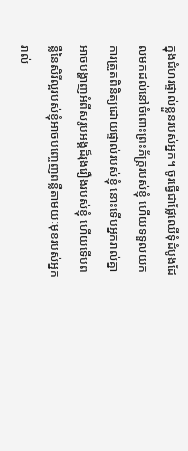ក្នុងជំហរផ្ទាល់ខ្លួនរបស់អ្នក។ ចូរធ្វើជាផ្លែឈើទុំដំបូងដែលមកដល់នៅចំពោះព្រះភ័ក្ត្ររបស់ខ្ញុំ ហើយទទួលយកការត្រួតពិនិត្យដោយផ្ទាល់របស់ខ្ញុំ នោះទើបអ្នករាល់គ្នាអាចបង្ហាញអំពីសរូបអង្គដ៏រុងរឿងរបស់ខ្ញុំ ហើយទើបពន្លឺនៃសិរីល្អរបស់ខ្ញុំអាចបញ្ចេញពន្លឺតាមយៈមុខរបស់អ្នករាល់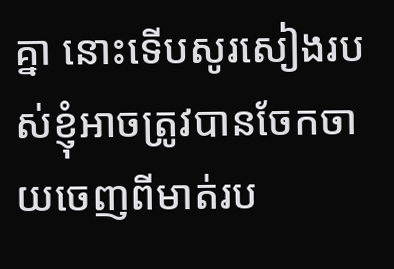គ្នា នោះទើបសូរសៀងរបស់ខ្ញុំអាចត្រូវបានចែកចាយចេញពីមាត់រប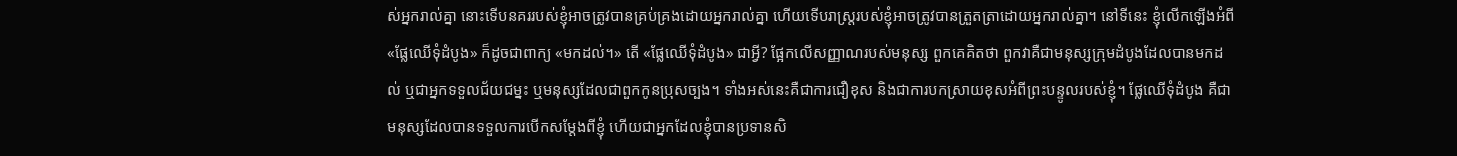ស់អ្នករាល់គ្នា នោះទើបនគររបស់ខ្ញុំអាចត្រូវបានគ្រប់គ្រងដោយអ្នករាល់គ្នា ហើយទើបរាស្ត្ររបស់ខ្ញុំអាចត្រូវបានត្រួតត្រាដោយអ្នករាល់គ្នា។ នៅទីនេះ ខ្ញុំលើកឡើងអំពី «ផ្លែឈើទុំដំបូង» ក៏ដូចជាពាក្យ «មកដល់។» តើ «ផ្លែឈើទុំដំបូង» ជាអ្វី? ផ្អែកលើសញ្ញាណរបស់មនុស្ស ពួកគេគិតថា ពួកវាគឺជាមនុស្សក្រុមដំបូងដែលបានមកដល់ ឬជាអ្នកទទួលជ័យជម្នះ ឬមនុស្សដែលជាពួកកូនប្រុសច្បង។ ទាំងអស់នេះគឺជាការជឿខុស និងជាការបកស្រាយខុសអំពីព្រះបន្ទូលរបស់ខ្ញុំ។ ផ្លែឈើទុំដំបូង គឺជាមនុស្សដែលបានទទួលការបើកសម្ដែងពីខ្ញុំ ហើយជាអ្នកដែលខ្ញុំបានប្រទានសិ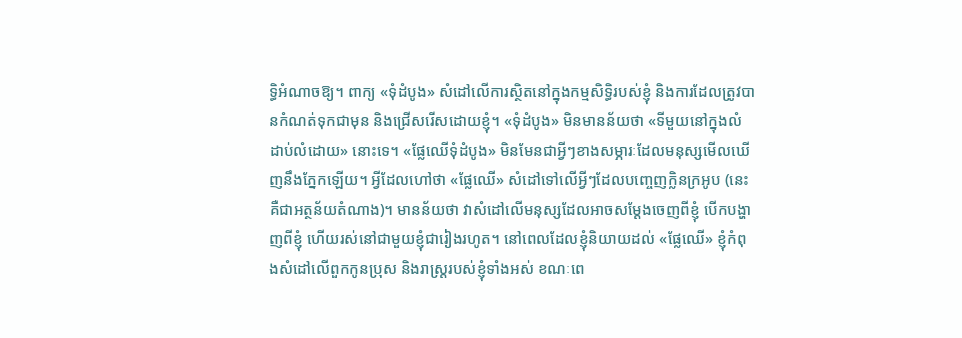ទ្ធិអំណាចឱ្យ។ ពាក្យ «ទុំដំបូង» សំដៅលើការស្ថិតនៅក្នុងកម្មសិទ្ធិរបស់ខ្ញុំ និងការដែលត្រូវបានកំណត់ទុកជាមុន និងជ្រើសរើសដោយខ្ញុំ។ «ទុំដំបូង» មិនមានន័យថា «ទីមួយនៅក្នុងលំដាប់លំដោយ» នោះទេ។ «ផ្លែឈើទុំដំបូង» មិនមែនជាអ្វីៗខាងសម្ភារៈដែលមនុស្សមើលឃើញនឹងភ្នែកឡើយ។ អ្វីដែលហៅថា «ផ្លែឈើ» សំដៅទៅលើអ្វីៗដែលបញ្ចេញក្លិនក្រអូប (នេះគឺជាអត្ថន័យតំណាង)។ មានន័យថា វាសំដៅលើមនុស្សដែលអាចសម្ដែងចេញពីខ្ញុំ បើកបង្ហាញពីខ្ញុំ ហើយរស់នៅជាមួយខ្ញុំជារៀងរហូត។ នៅពេលដែលខ្ញុំនិយាយដល់ «ផ្លែឈើ» ខ្ញុំកំពុងសំដៅលើពួកកូនប្រុស និងរាស្ត្ររបស់ខ្ញុំទាំងអស់ ខណៈពេ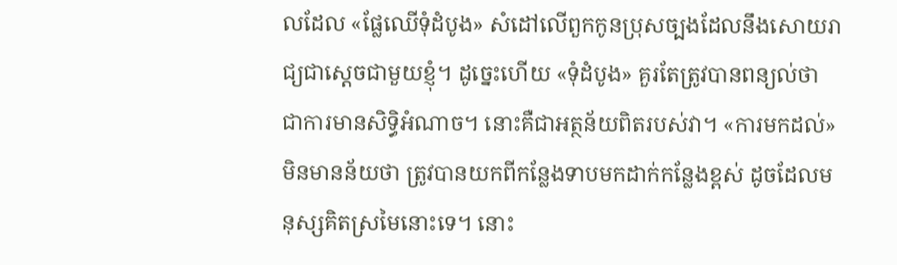លដែល «ផ្លែឈើទុំដំបូង» សំដៅលើពួកកូនប្រុសច្បងដែលនឹងសោយរាជ្យជាស្ដេចជាមួយខ្ញុំ។ ដូច្នេះហើយ «ទុំដំបូង» គួរតែត្រូវបានពន្យល់ថា ជាការមានសិទ្ធិអំណាច។ នោះគឺជាអត្ថន័យពិតរបស់វា។ «ការមកដល់» មិនមានន័យថា ត្រូវបានយកពីកន្លែងទាបមកដាក់កន្លែងខ្ពស់ ដូចដែលមនុស្សគិតស្រមៃនោះទេ។ នោះ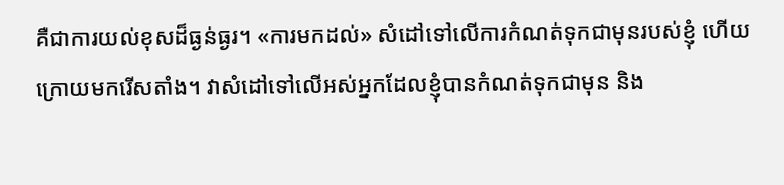គឺជាការយល់ខុសដ៏ធ្ងន់ធ្ងរ។ «ការមកដល់» សំដៅទៅលើការកំណត់ទុកជាមុនរបស់ខ្ញុំ ហើយក្រោយមករើសតាំង។ វាសំដៅទៅលើអស់អ្នកដែលខ្ញុំបានកំណត់ទុកជាមុន និង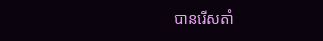បានរើសតាំ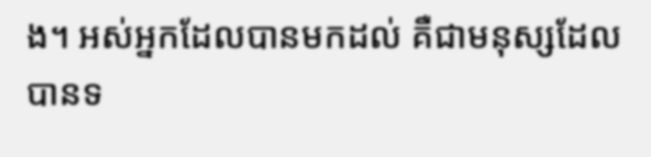ង។ អស់អ្នកដែលបានមកដល់ គឺជាមនុស្សដែលបានទ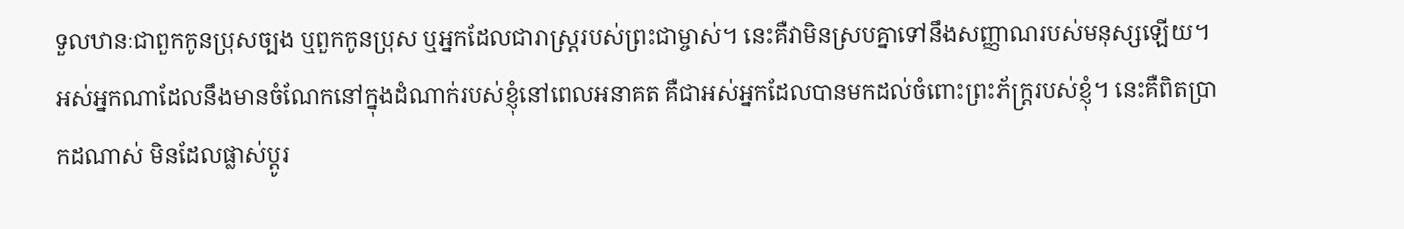ទួលឋានៈជាពួកកូនប្រុសច្បង ឬពួកកូនប្រុស ឬអ្នកដែលជារាស្ត្ររបស់ព្រះជាម្ចាស់។ នេះគឺវាមិនស្របគ្នាទៅនឹងសញ្ញាណរបស់មនុស្សឡើយ។ អស់អ្នកណាដែលនឹងមានចំណែកនៅក្នុងដំណាក់របស់ខ្ញុំនៅពេលអនាគត គឺជាអស់អ្នកដែលបានមកដល់ចំពោះព្រះភ័ក្ត្ររបស់ខ្ញុំ។ នេះគឺពិតប្រាកដណាស់ មិនដែលផ្លាស់ប្ដូរ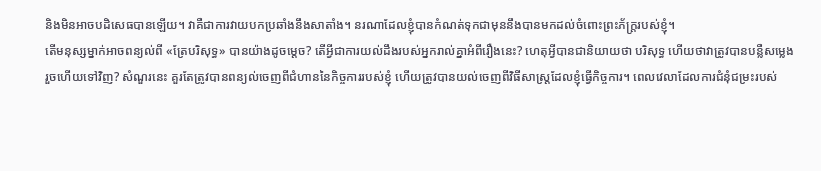និងមិនអាចបដិសេធបានឡើយ។ វាគឺជាការវាយបកប្រឆាំងនឹងសាតាំង។ នរណាដែលខ្ញុំបានកំណត់ទុកជាមុននឹងបានមកដល់ចំពោះព្រះភ័ក្ត្ររបស់ខ្ញុំ។
តើមនុស្សម្នាក់អាចពន្យល់ពី «ត្រែបរិសុទ្ធ» បានយ៉ាងដូចម្ដេច? តើអ្វីជាការយល់ដឹងរបស់អ្នករាល់គ្នាអំពីរឿងនេះ? ហេតុអ្វីបានជានិយាយថា បរិសុទ្ធ ហើយថាវាត្រូវបានបន្លឺសម្លេងរួចហើយទៅវិញ? សំណួរនេះ គួរតែត្រូវបានពន្យល់ចេញពីជំហាននៃកិច្ចការរបស់ខ្ញុំ ហើយត្រូវបានយល់ចេញពីវិធីសាស្ត្រដែលខ្ញុំធ្វើកិច្ចការ។ ពេលវេលាដែលការជំនុំជម្រះរបស់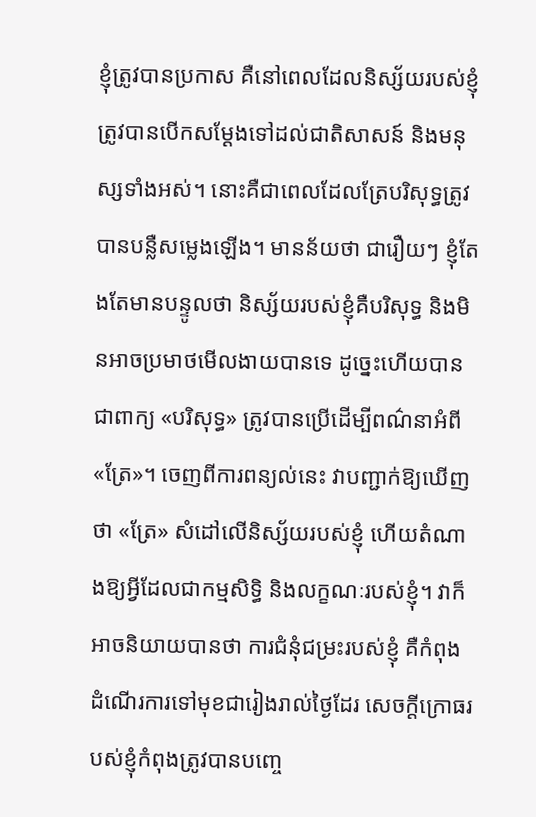ខ្ញុំត្រូវបានប្រកាស គឺនៅពេលដែលនិស្ស័យរបស់ខ្ញុំត្រូវបានបើកសម្ដែងទៅដល់ជាតិសាសន៍ និងមនុស្សទាំងអស់។ នោះគឺជាពេលដែលត្រែបរិសុទ្ធត្រូវបានបន្លឺសម្លេងឡើង។ មានន័យថា ជារឿយៗ ខ្ញុំតែងតែមានបន្ទូលថា និស្ស័យរបស់ខ្ញុំគឺបរិសុទ្ធ និងមិនអាចប្រមាថមើលងាយបានទេ ដូច្នេះហើយបានជាពាក្យ «បរិសុទ្ធ» ត្រូវបានប្រើដើម្បីពណ៌នាអំពី «ត្រែ»។ ចេញពីការពន្យល់នេះ វាបញ្ជាក់ឱ្យឃើញថា «ត្រែ» សំដៅលើនិស្ស័យរបស់ខ្ញុំ ហើយតំណាងឱ្យអ្វីដែលជាកម្មសិទ្ធិ និងលក្ខណៈរបស់ខ្ញុំ។ វាក៏អាចនិយាយបានថា ការជំនុំជម្រះរបស់ខ្ញុំ គឺកំពុងដំណើរការទៅមុខជារៀងរាល់ថ្ងៃដែរ សេចក្ដីក្រោធរបស់ខ្ញុំកំពុងត្រូវបានបញ្ចេ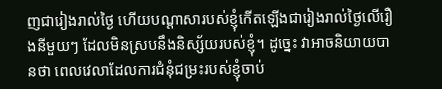ញជារៀងរាល់ថ្ងៃ ហើយបណ្ដាសារបស់ខ្ញុំកើតឡើងជារៀងរាល់ថ្ងៃលើរឿងនីមួយៗ ដែលមិនស្របនឹងនិស្ស័យរបស់ខ្ញុំ។ ដូច្នេះ វាអាចនិយាយបានថា ពេលវេលាដែលការជំនុំជម្រះរបស់ខ្ញុំចាប់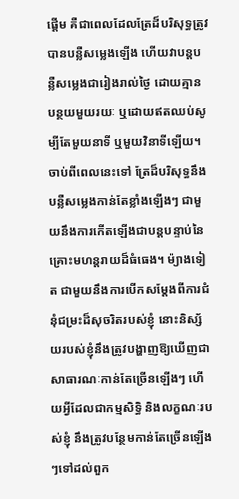ផ្ដើម គឺជាពេលដែលត្រែដ៏បរិសុទ្ធត្រូវបានបន្លឺសម្លេងឡើង ហើយវាបន្តបន្លឺសម្លេងជារៀងរាល់ថ្ងៃ ដោយគ្មានបន្ថយមួយរយៈ ឬដោយឥតឈប់សូម្បីតែមួយនាទី ឬមួយវិនាទីឡើយ។ ចាប់ពីពេលនេះទៅ ត្រែដ៏បរិសុទ្ធនឹងបន្លឺសម្លេងកាន់តែខ្លាំងឡើងៗ ជាមួយនឹងការកើតឡើងជាបន្តបន្ទាប់នៃគ្រោះមហន្តរាយដ៏ធំធេង។ ម៉្យាងទៀត ជាមួយនឹងការបើកសម្ដែងពីការជំនុំជម្រះដ៏សុចរិតរបស់ខ្ញុំ នោះនិស្ស័យរបស់ខ្ញុំនឹងត្រូវបង្ហាញឱ្យឃើញជាសាធារណៈកាន់តែច្រើនឡើងៗ ហើយអ្វីដែលជាកម្មសិទ្ធិ និងលក្ខណៈរបស់ខ្ញុំ នឹងត្រូវបន្ថែមកាន់តែច្រើនឡើងៗទៅដល់ពួក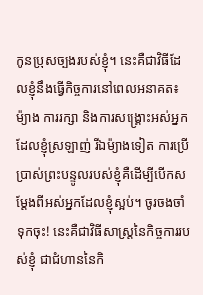កូនប្រុសច្បងរបស់ខ្ញុំ។ នេះគឺជាវិធីដែលខ្ញុំនឹងធ្វើកិច្ចការនៅពេលអនាគត៖ ម៉្យាង ការរក្សា និងការសង្គ្រោះអស់អ្នកដែលខ្ញុំស្រឡាញ់ រីឯម៉្យាងទៀត ការប្រើប្រាស់ព្រះបន្ទូលរបស់ខ្ញុំគឺដើម្បីបើកសម្ដែងពីអស់អ្នកដែលខ្ញុំស្អប់។ ចូរចងចាំទុកចុះ! នេះគឺជាវិធីសាស្ត្រនៃកិច្ចការរបស់ខ្ញុំ ជាជំហាននៃកិ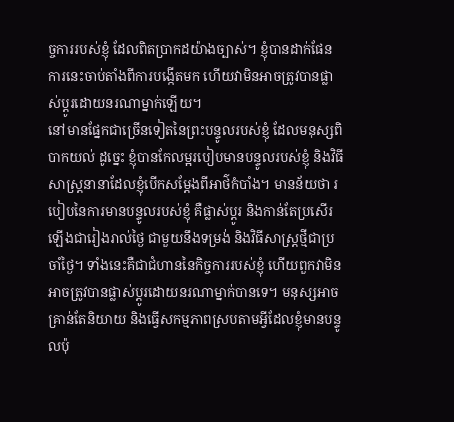ច្ចការរបស់ខ្ញុំ ដែលពិតប្រាកដយ៉ាងច្បាស់។ ខ្ញុំបានដាក់ផែនការនេះចាប់តាំងពីការបង្កើតមក ហើយវាមិនអាចត្រូវបានផ្លាស់ប្ដូរដោយនរណាម្នាក់ឡើយ។
នៅមានផ្នែកជាច្រើនទៀតនៃព្រះបន្ទូលរបស់ខ្ញុំ ដែលមនុស្សពិបាកយល់ ដូច្នេះ ខ្ញុំបានកែលម្អរបៀបមានបន្ទូលរបស់ខ្ញុំ និងវិធីសាស្ដ្រនានាដែលខ្ញុំបើកសម្ដែងពីអាថ៌កំបាំង។ មានន័យថា របៀបនៃការមានបន្ទូលរបស់ខ្ញុំ គឺផ្លាស់ប្ដូរ និងកាន់តែប្រសើរឡើងជារៀងរាល់ថ្ងៃ ជាមួយនឹងទម្រង់ និងវិធីសាស្ត្រថ្មីជាប្រចាំថ្ងៃ។ ទាំងនេះគឺជាជំហាននៃកិច្ចការរបស់ខ្ញុំ ហើយពួកវាមិនអាចត្រូវបានផ្លាស់ប្ដូរដោយនរណាម្នាក់បានទេ។ មនុស្សអាចគ្រាន់តែនិយាយ និងធ្វើសកម្មភាពស្របតាមអ្វីដែលខ្ញុំមានបន្ទូលប៉ុ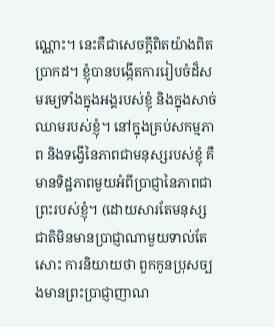ណ្ណោះ។ នេះគឺជាសេចក្ដីពិតយ៉ាងពិតប្រាកដ។ ខ្ញុំបានបង្កើតការរៀបចំដ៏សមរម្យទាំងក្នុងអង្គរបស់ខ្ញុំ និងក្នុងសាច់ឈាមរបស់ខ្ញុំ។ នៅក្នុងគ្រប់សកម្មភាព និងទង្វើនៃភាពជាមនុស្សរបស់ខ្ញុំ គឺមានទិដ្ឋភាពមួយអំពីប្រាជ្ញានៃភាពជាព្រះរបស់ខ្ញុំ។ (ដោយសារតែមនុស្សជាតិមិនមានប្រាជ្ញាណាមួយទាល់តែសោះ ការនិយាយថា ពួកកូនប្រុសច្បងមានព្រះប្រាជ្ញាញាណ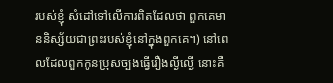របស់ខ្ញុំ សំដៅទៅលើការពិតដែលថា ពួកគេមាននិស្ស័យជាព្រះរបស់ខ្ញុំនៅក្នុងពួកគេ។) នៅពេលដែលពួកកូនប្រុសច្បងធ្វើរឿងល្ងីល្ងើ នោះគឺ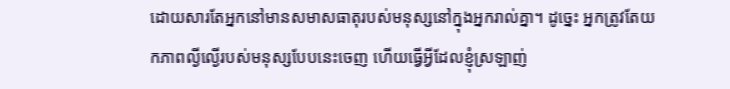ដោយសារតែអ្នកនៅមានសមាសធាតុរបស់មនុស្សនៅក្នុងអ្នករាល់គ្នា។ ដូច្នេះ អ្នកត្រូវតែយកភាពល្ងីល្ងើរបស់មនុស្សបែបនេះចេញ ហើយធ្វើអ្វីដែលខ្ញុំស្រឡាញ់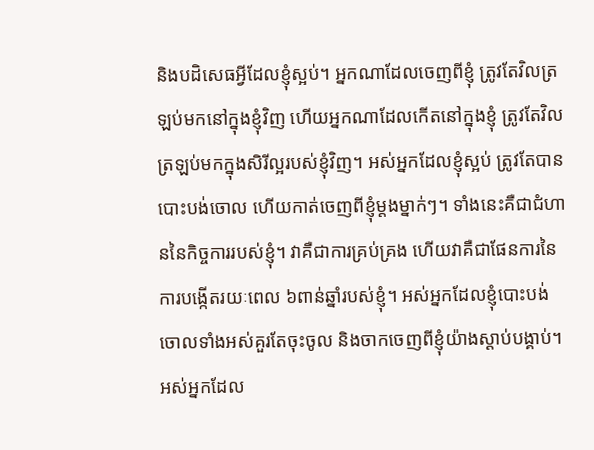និងបដិសេធអ្វីដែលខ្ញុំស្អប់។ អ្នកណាដែលចេញពីខ្ញុំ ត្រូវតែវិលត្រឡប់មកនៅក្នុងខ្ញុំវិញ ហើយអ្នកណាដែលកើតនៅក្នុងខ្ញុំ ត្រូវតែវិលត្រឡប់មកក្នុងសិរីល្អរបស់ខ្ញុំវិញ។ អស់អ្នកដែលខ្ញុំស្អប់ ត្រូវតែបានបោះបង់ចោល ហើយកាត់ចេញពីខ្ញុំម្ដងម្នាក់ៗ។ ទាំងនេះគឺជាជំហាននៃកិច្ចការរបស់ខ្ញុំ។ វាគឺជាការគ្រប់គ្រង ហើយវាគឺជាផែនការនៃការបង្កើតរយៈពេល ៦ពាន់ឆ្នាំរបស់ខ្ញុំ។ អស់អ្នកដែលខ្ញុំបោះបង់ចោលទាំងអស់គួរតែចុះចូល និងចាកចេញពីខ្ញុំយ៉ាងស្ដាប់បង្គាប់។ អស់អ្នកដែល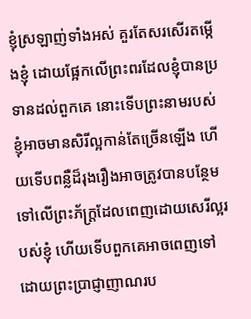ខ្ញុំស្រឡាញ់ទាំងអស់ គួរតែសរសើរតម្កើងខ្ញុំ ដោយផ្អែកលើព្រះពរដែលខ្ញុំបានប្រទានដល់ពួកគេ នោះទើបព្រះនាមរបស់ខ្ញុំអាចមានសិរីល្អកាន់តែច្រើនឡើង ហើយទើបពន្លឺដ៏រុងរឿងអាចត្រូវបានបន្ថែមទៅលើព្រះភ័ក្ត្រដែលពេញដោយសេរីល្អរបស់ខ្ញុំ ហើយទើបពួកគេអាចពេញទៅដោយព្រះប្រាជ្ញាញាណរប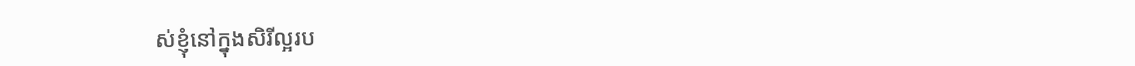ស់ខ្ញុំនៅក្នុងសិរីល្អរប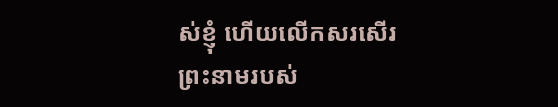ស់ខ្ញុំ ហើយលើកសរសើរព្រះនាមរបស់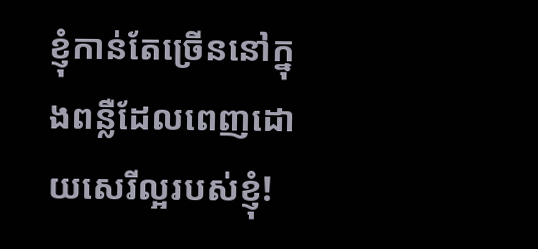ខ្ញុំកាន់តែច្រើននៅក្នុងពន្លឺដែលពេញដោយសេរីល្អរបស់ខ្ញុំ!